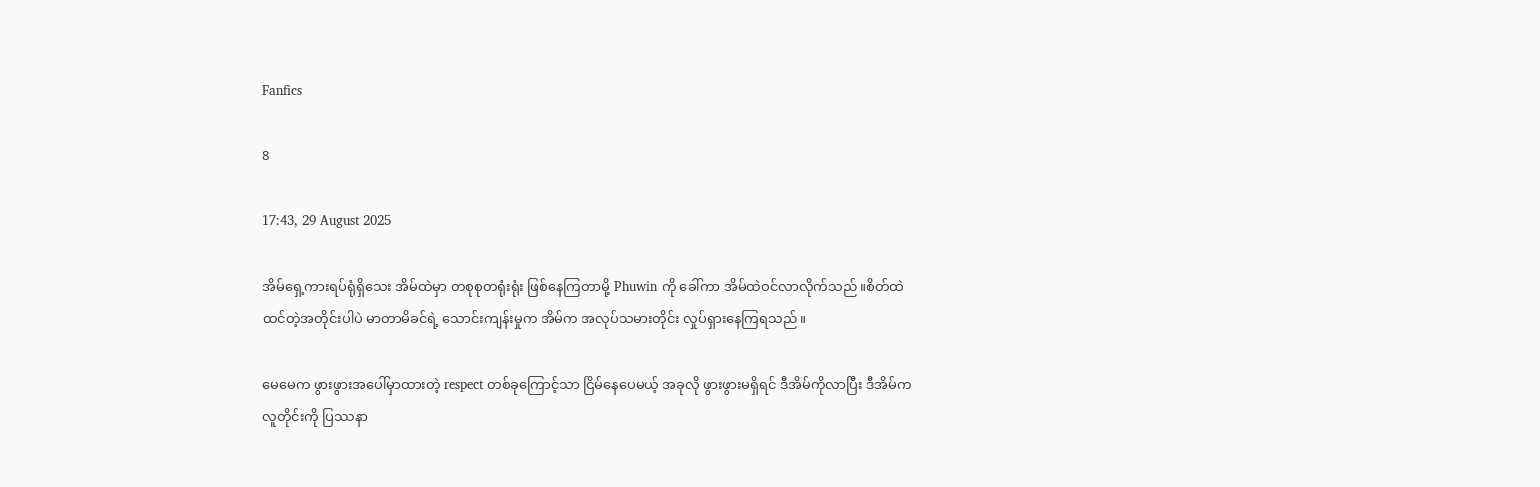Fanfics

8

17:43, 29 August 2025

အိမ်ရှေ့ကားရပ်ရုံရှိသေး အိမ်ထဲမှာ တစုစုတရုံးရုံး ဖြစ်နေကြတာမို့ Phuwin ကို ခေါ်ကာ အိမ်ထဲဝင်လာလိုက်သည်။စိတ်ထဲထင်တဲ့အတိုင်းပါပဲ မာတာမိခင်ရဲ့ သောင်းကျန်းမှုက အိမ်က အလုပ်သမားတိုင်း လှုပ်ရှားနေကြရသည်။

မေမေက ဖွားဖွားအပေါ်မှာထားတဲ့ respect တစ်ခုကြောင့်သာ ငြိမ်နေပေမယ့် အခုလို ဖွားဖွားမရှိရင် ဒီအိမ်ကိုလာပြီး ဒီအိမ်ကလူတိုင်းကို ပြဿနာ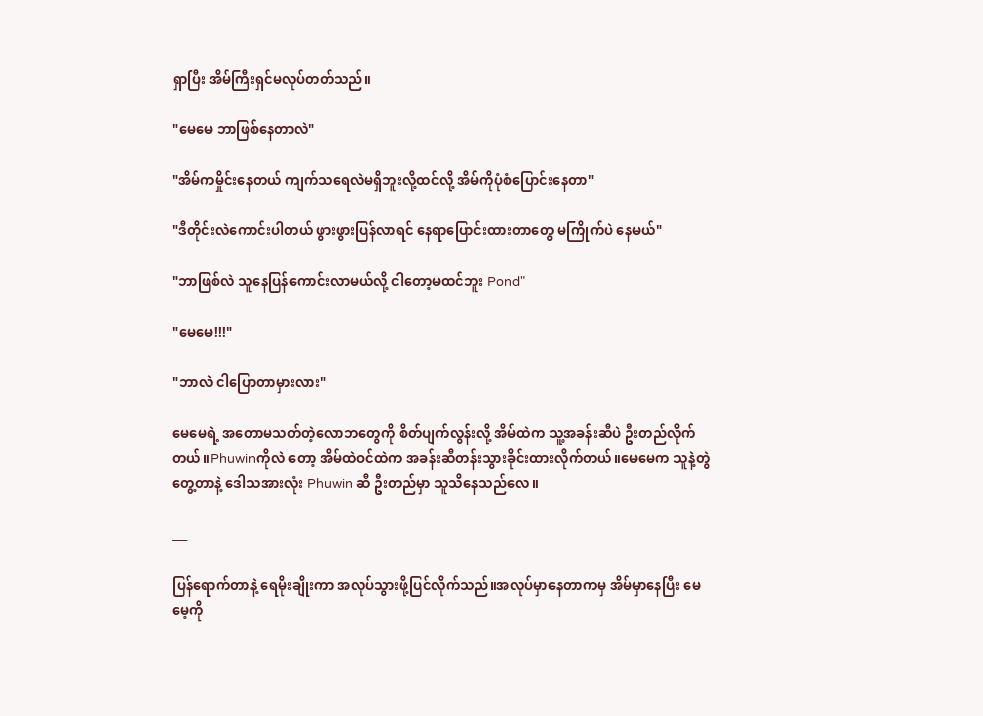ရှာပြီး အိမ်ကြီးရှင်မလုပ်တတ်သည်။

"မေမေ ဘာဖြစ်နေတာလဲ"

"အိမ်ကမှိုင်းနေတယ် ကျက်သရေလဲမရှိဘူးလို့ထင်လို့ အိမ်ကိုပုံစံပြောင်းနေတာ"

"ဒီတိုင်းလဲကောင်းပါတယ် ဖွားဖွားပြန်လာရင် နေရာပြောင်းထားတာတွေ မကြိုက်ပဲ နေမယ်"

"ဘာဖြစ်လဲ သူနေပြန်ကောင်းလာမယ်လို့ ငါတော့မထင်ဘူး Pond"

"မေမေ!!!"

"ဘာလဲ ငါပြောတာမှားလား"

မေမေရဲ့ အတောမသတ်တဲ့လောဘတွေကို စိတ်ပျက်လွန်းလို့ အိမ်ထဲက သူ့အခန်းဆီပဲ ဦးတည်လိုက်တယ်။Phuwinကိုလဲ တော့‌ အိမ်ထဲဝင်ထဲက အခန်းဆီတန်းသွားခိုင်းထားလိုက်တယ်။မေမေက သူနဲ့တွဲတွေ့တာနဲ့ ဒေါသအားလုံး Phuwin ဆီ ဦးတည်မှာ သူသိနေသည်လေ။

___

ပြန်ရောက်တာနဲ့ ရေမိုးချိုးကာ အလုပ်သွားဖို့ပြင်လိုက်သည်။အလုပ်မှာနေတာကမှ အိမ်မှာနေပြီး မေမေ့ကို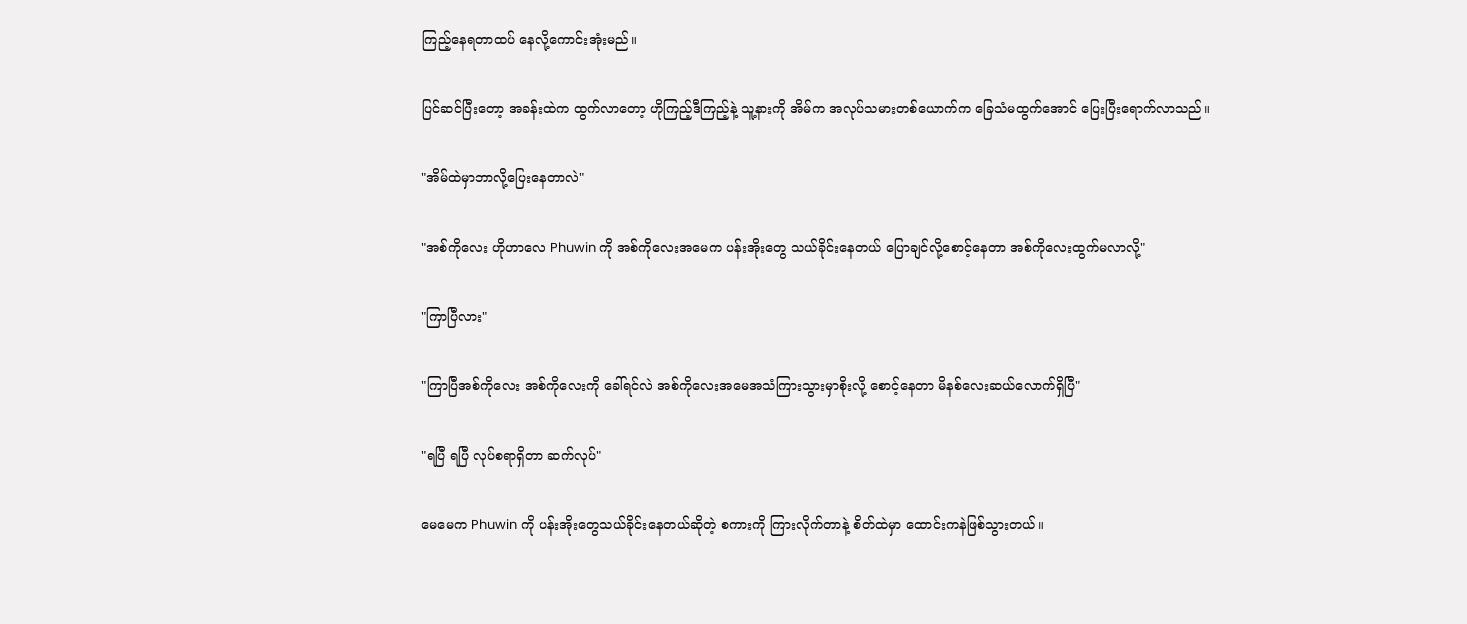ကြည့်နေရတာထပ် နေလို့ကောင်းအုံးမည်။

ပြင်ဆင်ပြီးတော့ အခန်းထဲက ထွက်လာတော့ ဟိုကြည့်ဒီကြည့်နဲ့ သူ့နားကို အိမ်က အလုပ်သမားတစ်ယောက်က ခြေသံမထွက်အောင် ပြေးပြီးရောက်လာသည်။

"အိမ်ထဲမှာဘာလို့ပြေးနေတာလဲ"

"အစ်ကိုလေး ဟိုဟာလေ Phuwin ကို အစ်ကိုလေးအမေက ပန်းအိုးတွေ သယ်ခိုင်းနေတယ် ပြောချင်လို့စောင့်နေတာ အစ်ကိုလေးထွက်မလာလို့"

"ကြာပြီလား"

"ကြာပြီအစ်ကိုလေး အစ်ကိုလေးကို ခေါ်ရင်လဲ အစ်ကိုလေးအမေအသံကြားသွားမှာစိုးလို့ စောင့်နေတာ မိနစ်လေးဆယ်လောက်ရှိပြီ"

"ရပြီ ရပြီ လုပ်စရာရှိတာ ဆက်လုပ်"

မေမေက Phuwin ကို ပန်းအိုးတွေသယ်ခိုင်းနေတယ်ဆိုတဲ့ စကားကို ကြားလိုက်တာနဲ့ စိတ်ထဲမှာ ထောင်းကနဲဖြစ်သွားတယ်။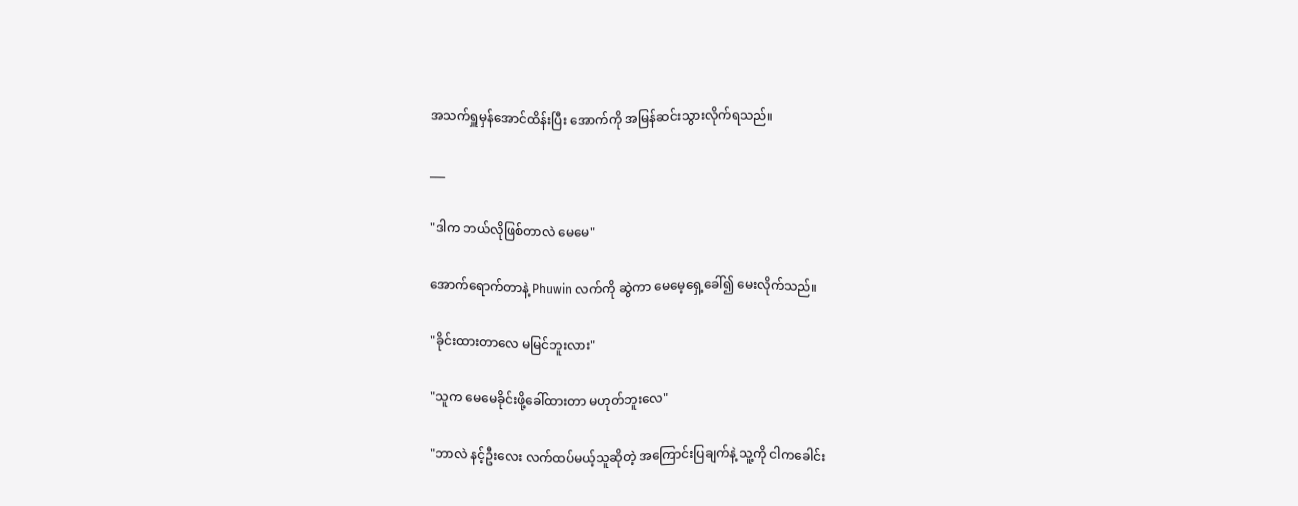အသက်ရှူမှန်အောင်ထိန်းပြီး အောက်ကို အမြန်ဆင်းသွားလိုက်ရသည်။

___

"ဒါက ဘယ်လိုဖြစ်တာလဲ မေမေ"

အောက်ရောက်တာနဲ့ Phuwin လက်ကို ဆွဲကာ မေမေ့ရှေ့ခေါ်၍ မေးလိုက်သည်။

"ခိုင်းထားတာလေ မမြင်ဘူးလား"

"သူက မေမေခိုင်းဖို့ခေါ်ထားတာ မဟုတ်ဘူးလေ"

"ဘာလဲ နင့်ဦးလေး လက်ထပ်မယ့်သူဆိုတဲ့ အကြောင်းပြချက်နဲ့ သူ့ကို ငါကခေါင်း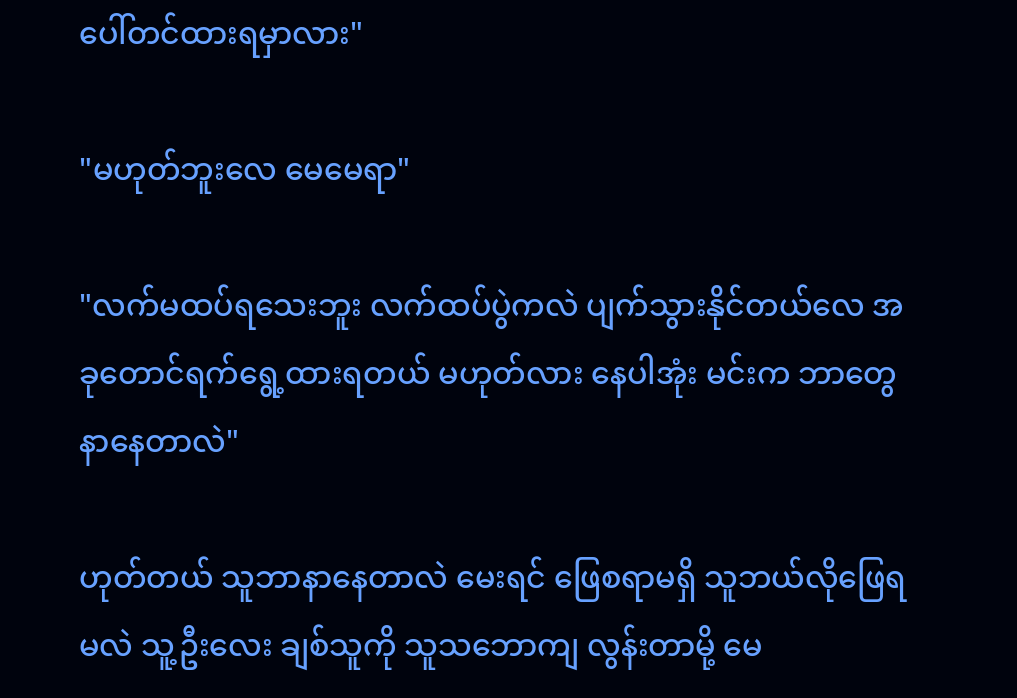ပေါ်တင်ထားရမှာလား"

"မဟုတ်ဘူးလေ မေမေရာ"

"လက်မထပ်ရသေးဘူး လက်ထပ်ပွဲကလဲ ပျက်သွားနိုင်တယ်လေ အခုတောင်ရက်ရွေ့ထားရတယ် မဟုတ်လား နေပါအုံး မင်းက ဘာတွေနာနေတာလဲ"

ဟုတ်တယ် သူဘာနာနေတာလဲ မေးရင် ဖြေစရာမရှိ သူဘယ်လိုဖြေရမလဲ သူ့ဦးလေး ချစ်သူကို သူသဘောကျ လွန်းတာမို့ မေ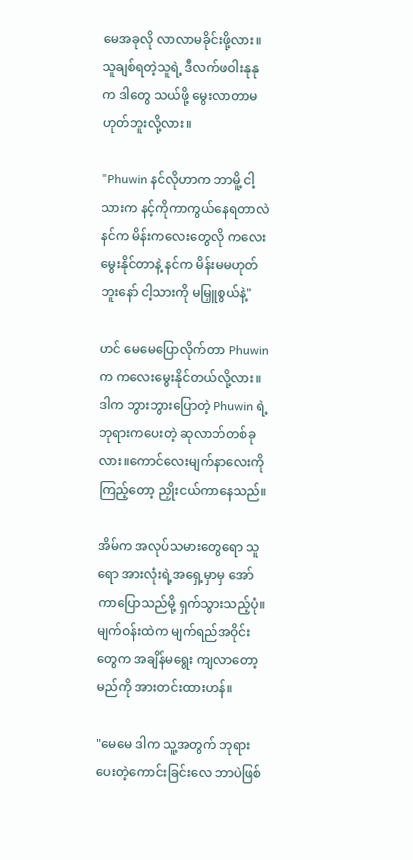မေအခုလို လာလာမခိုင်းဖို့လား။သူချစ်ရတဲ့သူရဲ့ ဒီလက်ဖဝါးနုနုက ဒါတွေ သယ်ဖို့ မွေးလာတာမဟုတ်ဘူးလို့လား။

"Phuwin နင်လိုဟာက ဘာမိူ့ ငါ့သားက နင့်ကိုကာကွယ်နေရတာလဲ နင်က မိန်းကလေးတွေလို ကလေးမွေးနိုင်တာနဲ့ နင်က မိန်းမမဟုတ်ဘူးနော် ငါ့သားကို မမြှူစွယ်နဲ့"

ဟင် မေမေပြောလိုက်တာ Phuwin က ကလေးမွေးနိုင်တယ်လို့လား။ဒါက ဘွားဘွားပြောတဲ့ Phuwin ရဲ့ ဘုရားကပေးတဲ့ ဆုလာဘ်တစ်ခုလား။ကောင်လေးမျက်နာလေးကို ကြည့်တော့ ညှိုးငယ်ကာနေသည်။

အိမ်က အလုပ်သမားတွေရော သူရော အားလုံးရဲ့အရှေ့မှာမှ အော်ကာပြောသည်မို့ ရှက်သွားသည့်ပုံ။မျက်ဝန်းထဲက မျက်ရည်အဝိုင်းတွေက အချိန်မရွေး ကျလာတော့မည်ကို အားတင်းထားဟန်။

"မေမေ ဒါက သူ့အတွက် ဘုရားပေးတဲ့ကောင်းခြင်းလေ ဘာပဲဖြစ်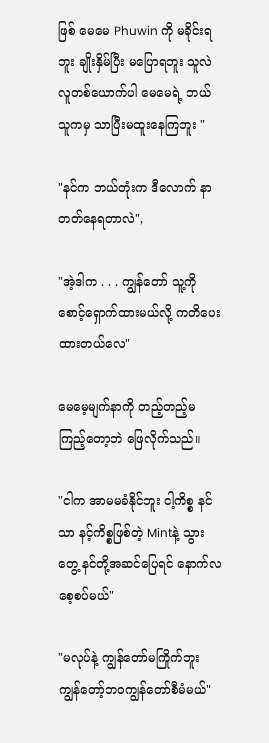ဖြစ် မေမေ Phuwin ကို မခိုင်းရဘူး ချိုးနှိမ်ပြီး မပြောရဘူး သူလဲ လူတစ်ယောက်ပါ မေမေရဲ့ ဘယ်သူကမှ သာပြီးမထူးနေကြဘူး "

"နင်က ဘယ်တုံးက ဒီလောက် နာတတ်နေရတာလဲ",

"အဲ့ဒါက . . . ကျွန်တော် သူ့ကို စောင့်ရှောက်ထားမယ်လို့ ကတိပေးထားတယ်လေ"

မေမေ့မျက်နာကို တည့်တည့်မကြည့်တော့ဘဲ ဖြေလိုက်သည်။

"ငါက အာမမခံနိုင်ဘူး ငါ့ကိစ္စ နင်သာ နင့်ကိစ္စဖြစ်တဲ့ Mintနဲ့ သွားတွေ့ နင်တို့အဆင်ပြေရင် နောက်လစေ့စပ်မယ်"

"မလုပ်နဲ့ ကျွန်တော်မကြိုက်ဘူး ကျွန်တော့်ဘဝကျွန်တော်စီမံမယ်"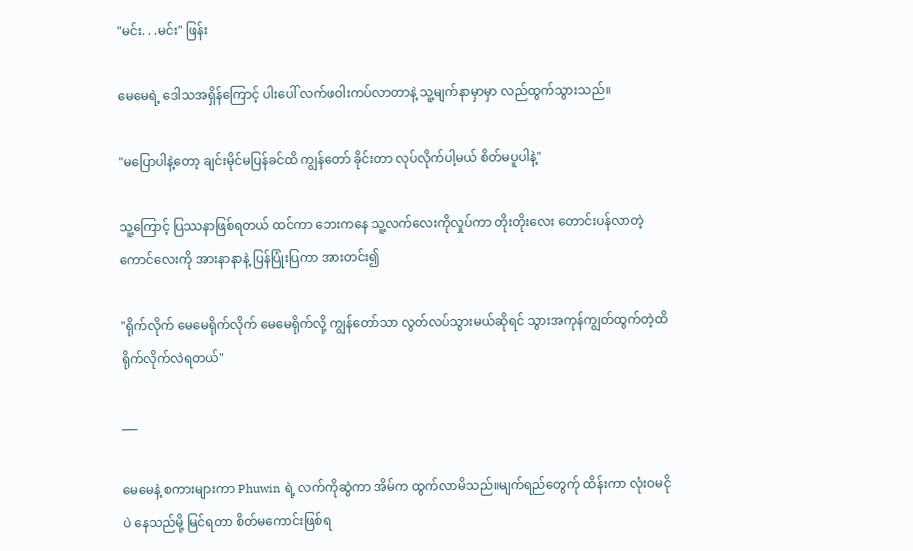"မင်း. . .မင်း" ဖြန်း

မေမေရဲ့ ဒေါသအရှိန်ကြောင့် ပါးပေါ် လက်ဖဝါး‌ကပ်လာတာနဲ့ သူ့မျက်နာမှာမှာ လည်ထွက်သွားသည်။

"မပြောပါနဲ့တော့ ချင်းမိုင်မပြန်ခင်ထိ ကျွန်တော် ခိုင်းတာ လုပ်လိုက်ပါ့မယ် စိတ်မပူပါနဲ့"

သူ့ကြောင့် ပြဿနာဖြစ်ရတယ် ထင်ကာ ဘေးကနေ သူ့လက်လေးကိုလှုပ်ကာ တိုးတိုးလေး တောင်းပန်လာတဲ့ ကောင်လေးကို အားနာနာနဲ့ ပြန်ပြုံးပြကာ အားတင်း၍

"ရိုက်လိုက် မေမေရိုက်လိုက် ‌မေမေရိုက်လို့ ကျွန်တော်သာ လွတ်လပ်သွားမယ်ဆိုရင် သွားအကုန်ကျွတ်ထွက်တဲ့ထိ ရိုက်လိုက်လဲရတယ်"

___

မေမေနဲ့ စကားများကာ Phuwin ရဲ့ လက်ကိုဆွဲကာ အိမ်က ထွက်လာမိသည်။မျက်ရည်တွေက်ု ထိန်းကာ လုံးဝမငိုပဲ နေသည်မို့ မြင်ရတာ စိတ်မကောင်းဖြစ်ရ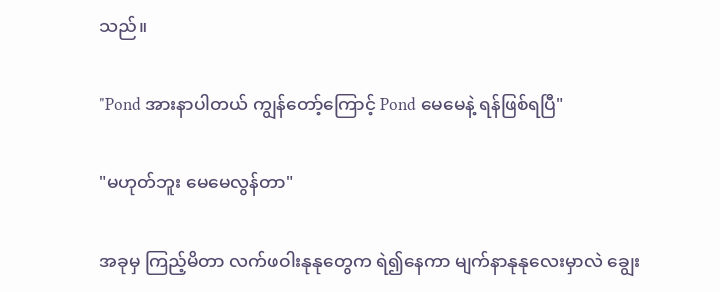သည်။

"Pond အားနာပါတယ် ကျွန်တော့်ကြောင့် Pond မေမေနဲ့ ရန်ဖြစ်ရပြီ"

"မဟုတ်ဘူး မေမေလွန်တာ"

အခုမှ ကြည့်မိတာ လက်ဖဝါးနုနုတွေက ရဲ၍နေကာ မျက်နာနုနုလေးမှာလဲ ချွေး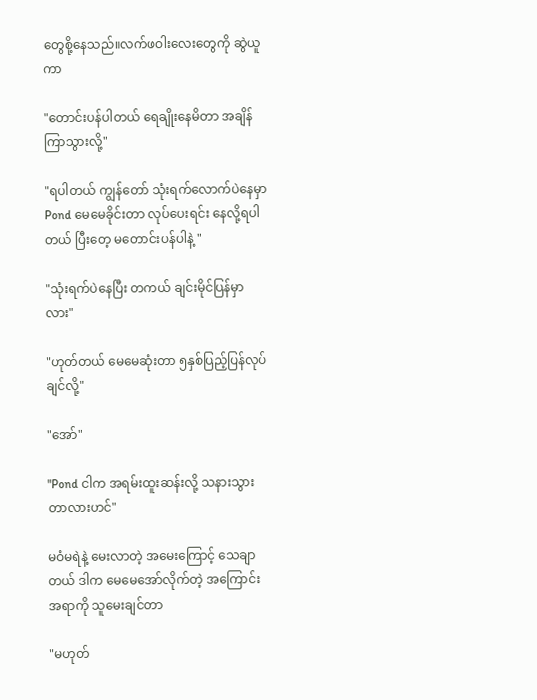တွေစို့နေသည်။လက်ဖဝါးလေးတွေကို ဆွဲယူကာ

"တောင်းပန်ပါတယ် ရေချိုးနေမိတာ အချိန်ကြာသွားလို့"

"ရပါတယ် ကျွန်တော် သုံးရက်လောက်ပဲနေမှာ Pond မေမေခိုင်းတာ လုပ်ပေးရင်း နေလို့ရပါတယ် ပြီးတေ့ မတောင်းပန်ပါနဲ့ "

"သုံးရက်ပဲနေပြီး တကယ် ချင်းမိုင်ပြန်မှာလား"

"ဟုတ်တယ် မေမေဆုံးတာ ၅နှစ်ပြည့်ပြန်လုပ်ချင်လို့"

"အော်"

"Pond ငါက အရမ်းထူးဆန်းလို့ သနားသွားတာလားဟင်"

မဝံမရဲနဲ့ မေးလာတဲ့ အမေးကြောင့် သေချာတယ် ဒါက မေမေအော်လိုက်တဲ့ အကြောင်းအရာကို သူမေးချင်တာ

"မဟုတ်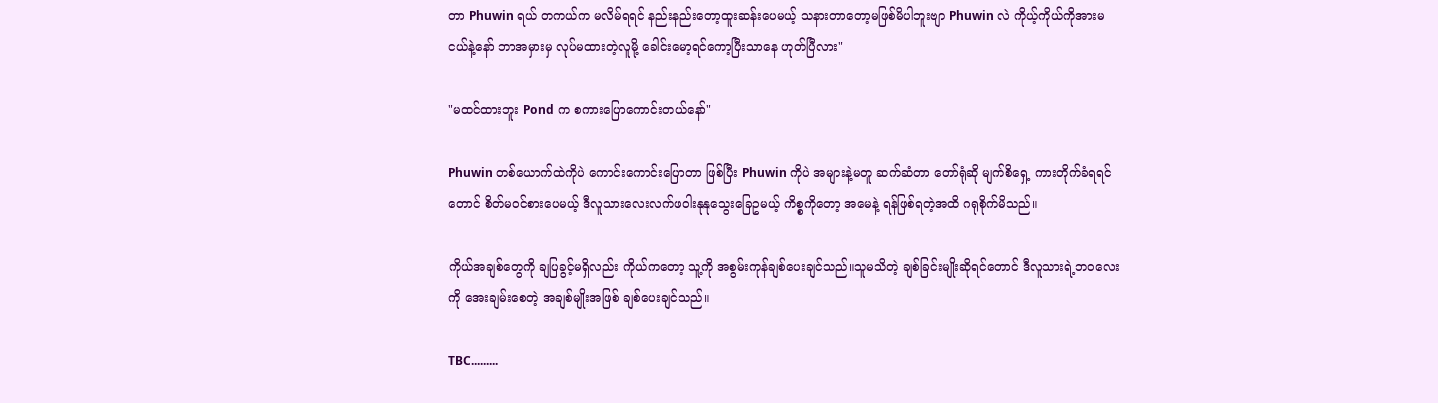တာ Phuwin ရယ် တကယ်က မလိမ်ရရင် နည်းနည်းတော့ထူးဆန်းပေမယ့် သနားတာတော့မဖြစ်မိပါဘူးဗျာ Phuwin လဲ ကိုယ့်ကိုယ်ကိုအားမငယ်နဲ့နော် ဘာအမှားမှ လုပ်မထားတဲ့လူမို့ ခေါင်းမော့ရင်ကော့ပြီးသာနေ ဟုတ်ပြီလား"

"မထင်ထားဘူး Pond က စကားပြောကောင်းတယ်နော်"

Phuwin တစ်ယောက်ထဲကိုပဲ ကောင်းကောင်းပြောတာ ဖြစ်ပြီး Phuwin ကိုပဲ အများနဲ့မတူ ဆက်ဆံတာ တော်ရုံဆို မျက်စိရှေ့ ကားတိုက်ခံရရင်တောင် စိတ်မဝင်စားပေမယ့် ဒီလူသားလေးလက်ဖဝါးနုနုသွေးခြေဥမယ့် ကိစ္စကိုတော့ အမေနဲ့ ရန်ဖြစ်ရတဲ့အထိ ဂရုစိုက်မိသည်။

ကိုယ်အချစ်တွေကို ချပြခွင့်မရှိလည်း ကိုယ်ကတော့ သူ့ကို အစွမ်းကုန်ချစ်ပေးချင်သည်။သူမသိတဲ့ ချစ်ခြင်းမျိုးဆိုရင်တောင် ဒီလူသားရဲ့ဘဝလေးကို အေးချမ်းစေတဲ့ အချစ်မျိုးအဖြစ် ချစ်ပေးချင်သည်။

TBC.........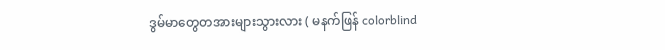ဒွမ်မာတွေတအားများသွားလား ( မနက်ဖြန် colorblind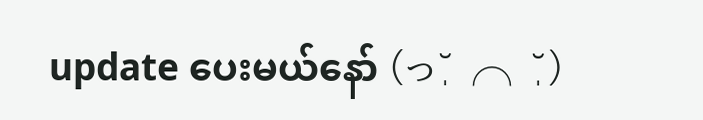update ပေးမယ်နော် (っ˘̩╭╮˘̩)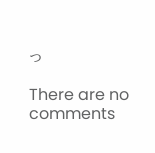っ

There are no comments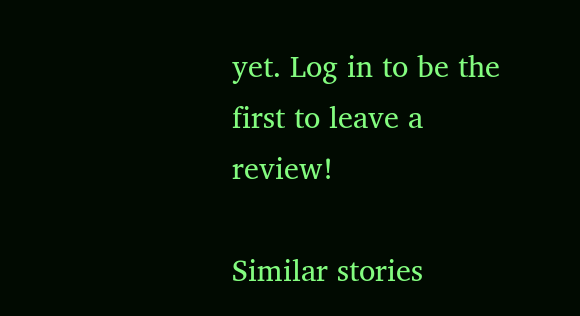yet. Log in to be the first to leave a review!

Similar stories